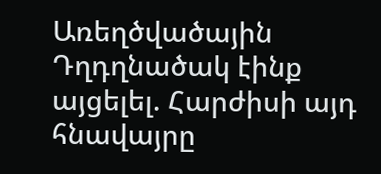Առեղծվածային Դղդղնածակ էինք այցելել. Հարժիսի այդ հնավայրը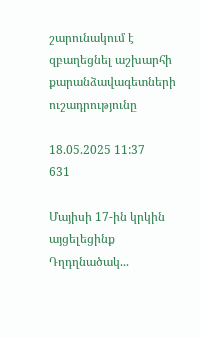շարունակում է զբաղեցնել աշխարհի քարանձավագետների ուշադրությունը

18.05.2025 11:37
631

Մայիսի 17-ին կրկին այցելեցինք Դղդղնածակ...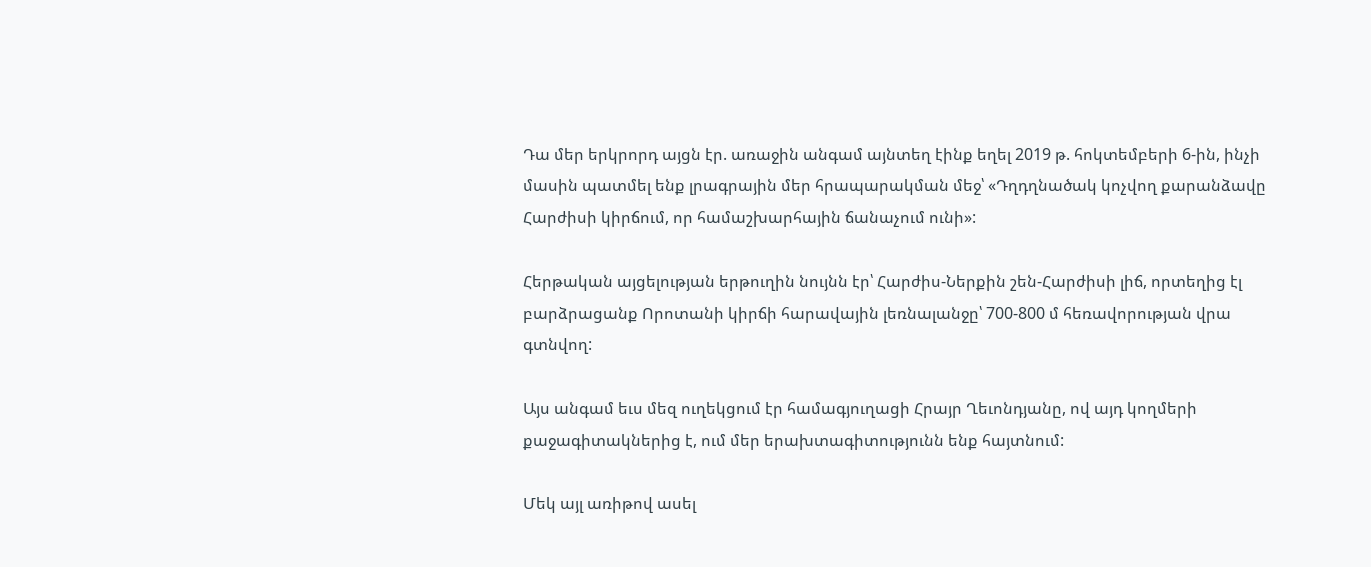Դա մեր երկրորդ այցն էր. առաջին անգամ այնտեղ էինք եղել 2019 թ. հոկտեմբերի 6-ին, ինչի մասին պատմել ենք լրագրային մեր հրապարակման մեջ՝ «Դղդղնածակ կոչվող քարանձավը Հարժիսի կիրճում, որ համաշխարհային ճանաչում ունի»:

Հերթական այցելության երթուղին նույնն էր՝ Հարժիս-Ներքին շեն-Հարժիսի լիճ, որտեղից էլ բարձրացանք Որոտանի կիրճի հարավային լեռնալանջը՝ 700-800 մ հեռավորության վրա գտնվող:

Այս անգամ եւս մեզ ուղեկցում էր համագյուղացի Հրայր Ղեւոնդյանը, ով այդ կողմերի քաջագիտակներից է, ում մեր երախտագիտությունն ենք հայտնում:

Մեկ այլ առիթով ասել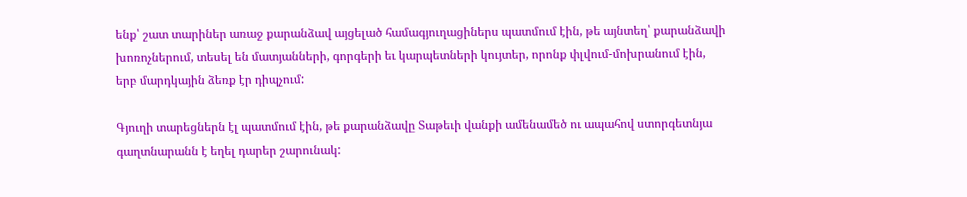ենք՝ շատ տարիներ առաջ քարանձավ այցելած համագյուղացիներս պատմում էին, թե այնտեղ՝ քարանձավի խոռոչներում, տեսել են մատյանների, գորգերի եւ կարպետների կույտեր, որոնք փլվում-մոխրանում էին, երբ մարդկային ձեռք էր դիպչում:

Գյուղի տարեցներն էլ պատմում էին, թե քարանձավը Տաթեւի վանքի ամենամեծ ու ապահով ստորգետնյա գաղտնարանն է եղել դարեր շարունակ: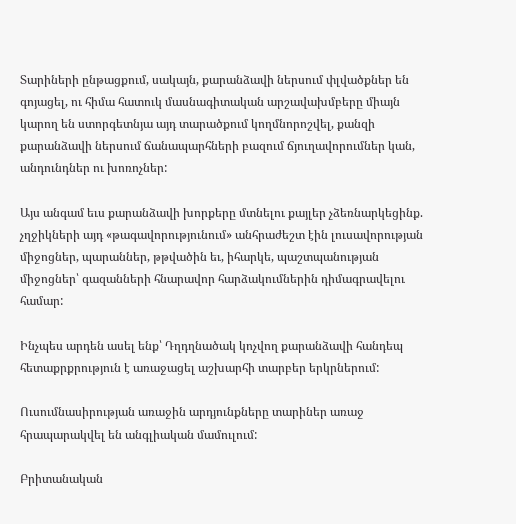Տարիների ընթացքում, սակայն, քարանձավի ներսում փլվածքներ են գոյացել, ու հիմա հատուկ մասնագիտական արշավախմբերը միայն  կարող են ստորգետնյա այդ տարածքում կողմնորոշվել, քանզի քարանձավի ներսում ճանապարհների բազում ճյուղավորումներ կան, անդունդներ ու խոռոչներ:

Այս անգամ եւս քարանձավի խորքերը մտնելու քայլեր չձեռնարկեցինք. չղջիկների այդ «թագավորությունում» անհրաժեշտ էին լուսավորության միջոցներ, պարաններ, թթվածին եւ, իհարկե, պաշտպանության միջոցներ՝ գազանների հնարավոր հարձակումներին դիմագրավելու համար:

Ինչպես արդեն ասել ենք՝ Դղդղնածակ կոչվող քարանձավի հանդեպ հետաքրքրություն է առաջացել աշխարհի տարբեր երկրներում:

Ուսումնասիրության առաջին արդյունքները տարիներ առաջ հրապարակվել են անգլիական մամուլում:

Բրիտանական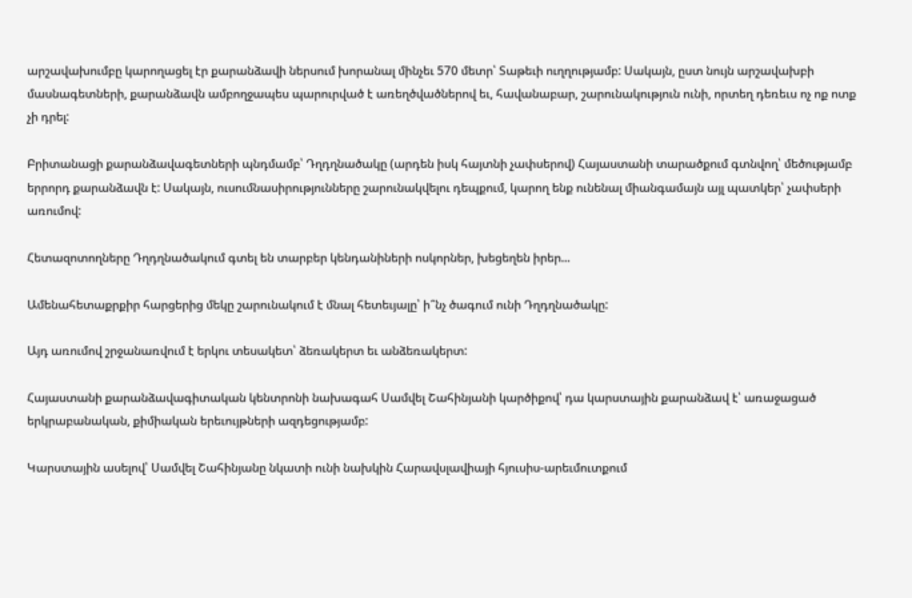արշավախումբը կարողացել էր քարանձավի ներսում խորանալ մինչեւ 570 մետր՝ Տաթեւի ուղղությամբ: Սակայն, ըստ նույն արշավախբի մասնագետների, քարանձավն ամբողջապես պարուրված է առեղծվածներով եւ, հավանաբար, շարունակություն ունի, որտեղ դեռեւս ոչ ոք ոտք չի դրել:

Բրիտանացի քարանձավագետների պնդմամբ՝ Դղդղնածակը (արդեն իսկ հայտնի չափսերով) Հայաստանի տարածքում գտնվող՝ մեծությամբ երրորդ քարանձավն է: Սակայն, ուսումնասիրությունները շարունակվելու դեպքում, կարող ենք ունենալ միանգամայն այլ պատկեր՝ չափսերի առումով:

Հետազոտողները Դղդղնածակում գտել են տարբեր կենդանիների ոսկորներ, խեցեղեն իրեր...

Ամենահետաքրքիր հարցերից մեկը շարունակում է մնալ հետեւյալը՝ ի՞նչ ծագում ունի Դղդղնածակը:

Այդ առումով շրջանառվում է երկու տեսակետ՝ ձեռակերտ եւ անձեռակերտ:

Հայաստանի քարանձավագիտական կենտրոնի նախագահ Սամվել Շահինյանի կարծիքով՝ դա կարստային քարանձավ է՝ առաջացած երկրաբանական, քիմիական երեւույթների ազդեցությամբ:

Կարստային ասելով՝ Սամվել Շահինյանը նկատի ունի նախկին Հարավսլավիայի հյուսիս-արեւմուտքում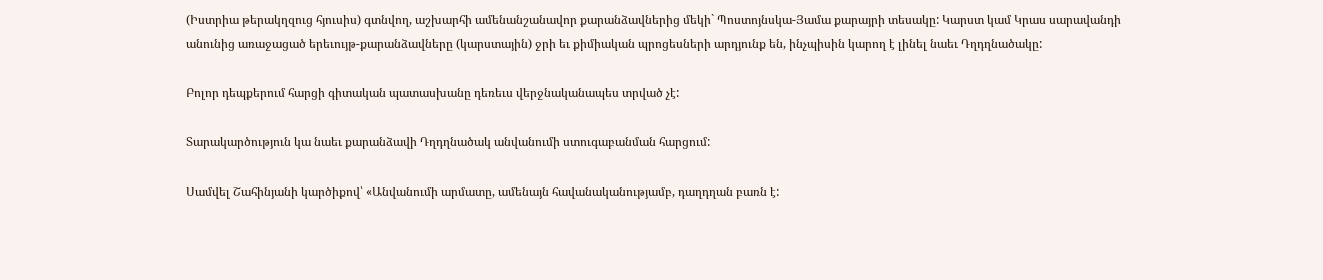(Իստրիա թերակղզուց հյուսիս) գտնվող, աշխարհի ամենանշանավոր քարանձավներից մեկի` Պոստոյնսկա-Յամա քարայրի տեսակը: Կարստ կամ Կրաս սարավանդի անունից առաջացած երեւույթ-քարանձավները (կարստային) ջրի եւ քիմիական պրոցեսների արդյունք են, ինչպիսին կարող է լինել նաեւ Դղդղնածակը:

Բոլոր դեպքերում հարցի գիտական պատասխանը դեռեւս վերջնականապես տրված չէ:

Տարակարծություն կա նաեւ քարանձավի Դղդղնածակ անվանումի ստուգաբանման հարցում:

Սամվել Շահինյանի կարծիքով՝ «Անվանումի արմատը, ամենայն հավանականությամբ, դաղդղան բառն է: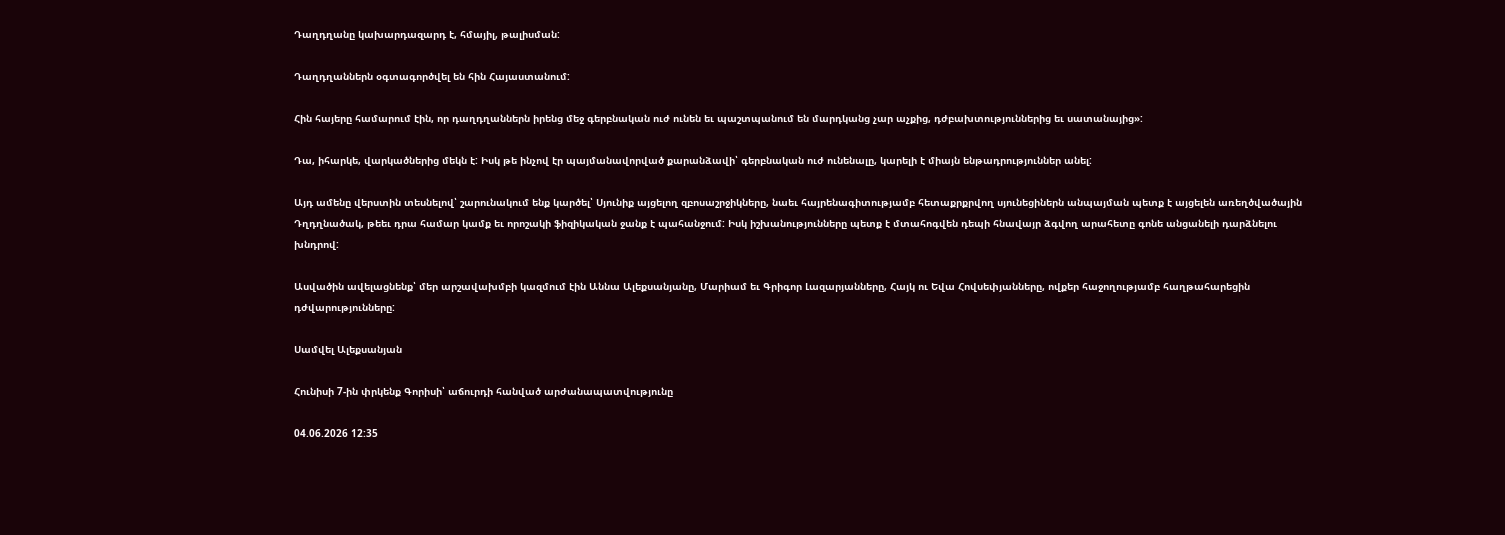Դաղդղանը կախարդազարդ է, հմայիլ, թալիսման:

Դաղդղաններն օգտագործվել են հին Հայաստանում:

Հին հայերը համարում էին, որ դաղդղաններն իրենց մեջ գերբնական ուժ ունեն եւ պաշտպանում են մարդկանց չար աչքից, դժբախտություններից եւ սատանայից»:

Դա, իհարկե, վարկածներից մեկն է: Իսկ թե ինչով էր պայմանավորված քարանձավի՝ գերբնական ուժ ունենալը, կարելի է միայն ենթադրություններ անել:

Այդ ամենը վերստին տեսնելով՝ շարունակում ենք կարծել՝ Սյունիք այցելող զբոսաշրջիկները, նաեւ հայրենագիտությամբ հետաքրքրվող սյունեցիներն անպայման պետք է այցելեն առեղծվածային Դղդղնածակ, թեեւ դրա համար կամք եւ որոշակի ֆիզիկական ջանք է պահանջում: Իսկ իշխանությունները պետք է մտահոգվեն դեպի հնավայր ձգվող արահետը գոնե անցանելի դարձնելու խնդրով:

Ասվածին ավելացնենք՝ մեր արշավախմբի կազմում էին Աննա Ալեքսանյանը, Մարիամ եւ Գրիգոր Լազարյանները, Հայկ ու Եվա Հովսեփյանները, ովքեր հաջողությամբ հաղթահարեցին դժվարությունները:

Սամվել Ալեքսանյան

Հունիսի 7-ին փրկենք Գորիսի՝ աճուրդի հանված արժանապատվությունը

04.06.2026 12:35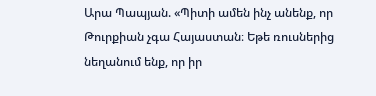Արա Պապյան. «Պիտի ամեն ինչ անենք, որ Թուրքիան չգա Հայաստան։ Եթե ռուսներից նեղանում ենք, որ իր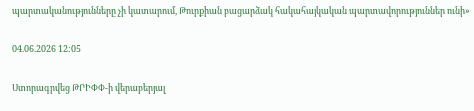պարտականությունները չի կատարում, Թուրքիան բացարձակ հակահայկական պարտավորություններ ունի»

04.06.2026 12:05

Ստորագրվեց ԹՐԻՓՓ-ի վերաբերյալ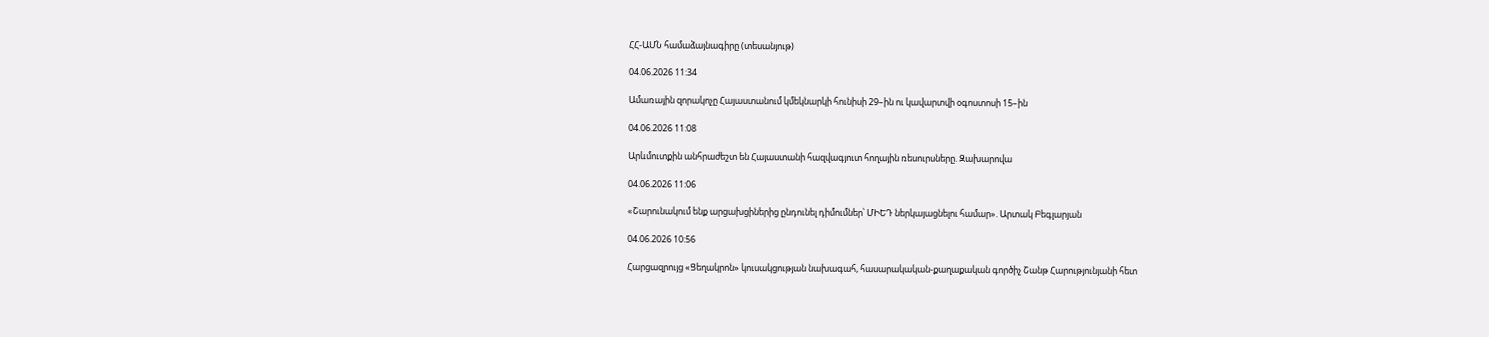ՀՀ-ԱՄՆ համաձայնագիրը (տեսանյութ)

04.06.2026 11:34

Ամառային զորակոչը Հայաստանում կմեկնարկի հունիսի 29–ին ու կավարտվի օգոստոսի 15–ին

04.06.2026 11:08

Արևմուտքին անհրաժեշտ են Հայաստանի հազվագյուտ հողային ռեսուրսները. Զախարովա

04.06.2026 11:06

«Շարունակում ենք արցախցիներից ընդունել դիմումներ՝ ՄԻԵԴ ներկայացնելու համար». Արտակ Բեգլարյան

04.06.2026 10:56

Հարցազրույց «Ցեղակրոն» կուսակցության նախագահ, հասարակական-քաղաքական գործիչ Շանթ Հարությունյանի հետ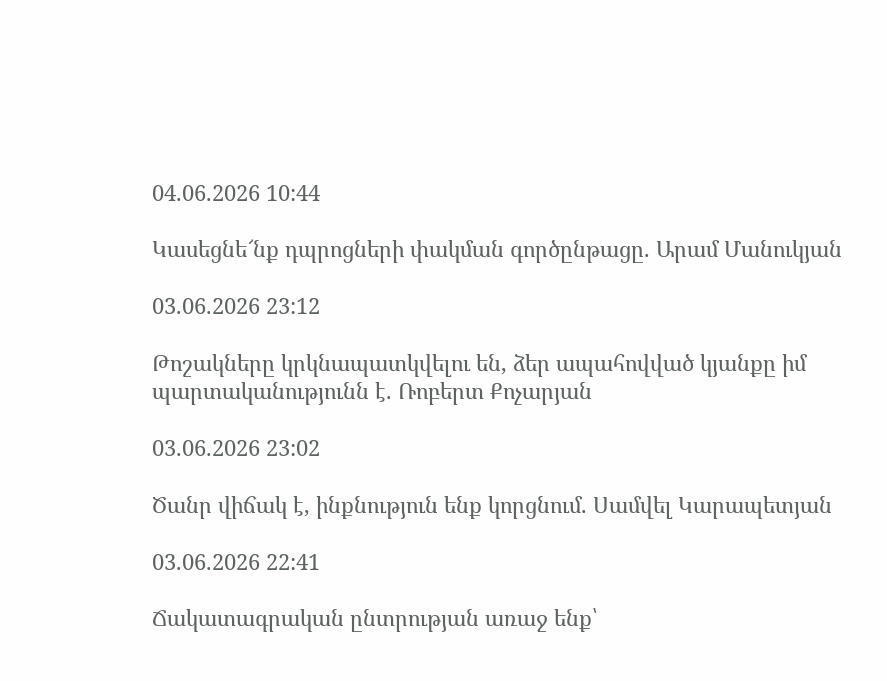04.06.2026 10:44

Կասեցնե՜նք դպրոցների փակման գործընթացը. Արամ Մանուկյան

03.06.2026 23:12

Թոշակները կրկնապատկվելու են, ձեր ապահովված կյանքը իմ պարտականությունն է. Ռոբերտ Քոչարյան

03.06.2026 23:02

Ծանր վիճակ է, ինքնություն ենք կորցնում. Սամվել Կարապետյան

03.06.2026 22:41

Ճակատագրական ընտրության առաջ ենք՝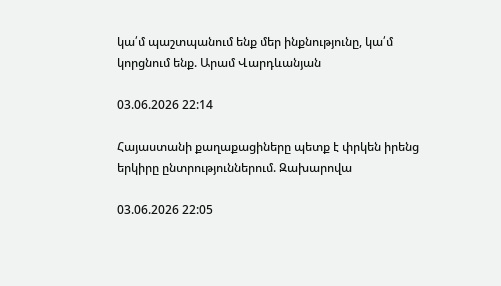կա՛մ պաշտպանում ենք մեր ինքնությունը, կա՛մ կորցնում ենք. Արամ Վարդևանյան

03.06.2026 22:14

Հայաստանի քաղաքացիները պետք է փրկեն իրենց երկիրը ընտրություններում. Զախարովա

03.06.2026 22:05